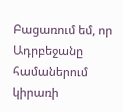Բացառում եմ, որ Ադրբեջանը համաներում կիրառի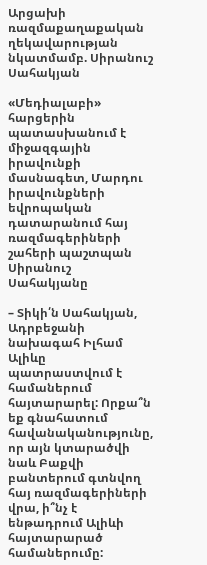Արցախի ռազմաքաղաքական ղեկավարության նկատմամբ. Սիրանուշ Սահակյան

«Մեդիալաբի» հարցերին պատասխանում է միջազգային իրավունքի մասնագետ, Մարդու իրավունքների եվրոպական դատարանում հայ ռազմագերիների շահերի պաշտպան Սիրանուշ Սահակյանը

– Տիկի՛ն Սահակյան, Ադրբեջանի նախագահ Իլհամ Ալիևը պատրաստվում է համաներում հայտարարել: Որքա՞ն եք գնահատում հավանականությունը, որ այն կտարածվի նաև Բաքվի բանտերում գտնվող հայ ռազմագերիների վրա, ի՞նչ է ենթադրում Ալիևի հայտարարած համաներումը: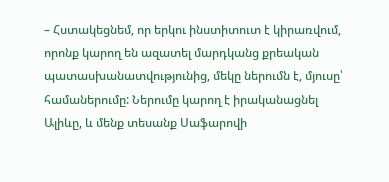– Հստակեցնեմ, որ երկու ինստիտուտ է կիրառվում, որոնք կարող են ազատել մարդկանց քրեական պատասխանատվությունից, մեկը ներումն է, մյուսը՝ համաներումը: Ներումը կարող է իրականացնել Ալիևը, և մենք տեսանք Սաֆարովի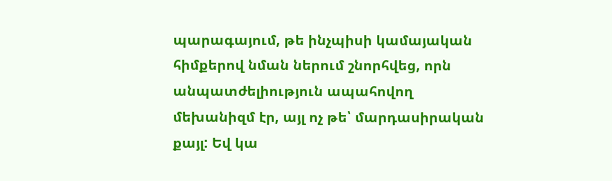պարագայում, թե ինչպիսի կամայական հիմքերով նման ներում շնորհվեց, որն անպատժելիություն ապահովող մեխանիզմ էր, այլ ոչ թե՝ մարդասիրական քայլ: Եվ կա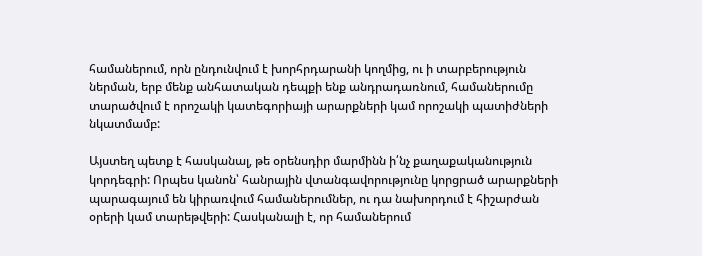համաներում, որն ընդունվում է խորհրդարանի կողմից, ու ի տարբերություն ներման, երբ մենք անհատական դեպքի ենք անդրադառնում, համաներումը տարածվում է որոշակի կատեգորիայի արարքների կամ որոշակի պատիժների նկատմամբ:

Այստեղ պետք է հասկանալ, թե օրենսդիր մարմինն ի՛նչ քաղաքականություն կորդեգրի: Որպես կանոն՝ հանրային վտանգավորությունը կորցրած արարքների պարագայում են կիրառվում համաներումներ, ու դա նախորդում է հիշարժան օրերի կամ տարեթվերի: Հասկանալի է, որ համաներում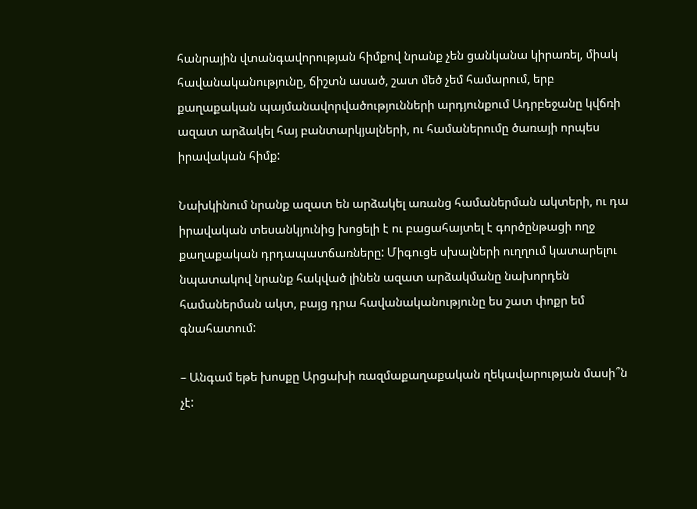հանրային վտանգավորության հիմքով նրանք չեն ցանկանա կիրառել, միակ հավանականությունը, ճիշտն ասած, շատ մեծ չեմ համարում, երբ քաղաքական պայմանավորվածությունների արդյունքում Ադրբեջանը կվճռի ազատ արձակել հայ բանտարկյալների, ու համաներումը ծառայի որպես իրավական հիմք:

Նախկինում նրանք ազատ են արձակել առանց համաներման ակտերի, ու դա իրավական տեսանկյունից խոցելի է ու բացահայտել է գործընթացի ողջ քաղաքական դրդապատճառները: Միգուցե սխալների ուղղում կատարելու նպատակով նրանք հակված լինեն ազատ արձակմանը նախորդեն համաներման ակտ, բայց դրա հավանականությունը ես շատ փոքր եմ գնահատում:

– Անգամ եթե խոսքը Արցախի ռազմաքաղաքական ղեկավարության մասի՞ն չէ: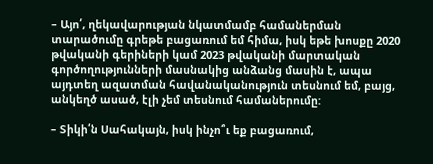– Այո՛, ղեկավարության նկատմամբ համաներման տարածումը գրեթե բացառում եմ հիմա, իսկ եթե խոսքը 2020 թվականի գերիների կամ 2023 թվականի մարտական գործողությունների մասնակից անձանց մասին է, ապա այդտեղ ազատման հավանականություն տեսնում եմ, բայց, անկեղծ ասած, էլի չեմ տեսնում համաներումը:

– Տիկի՛ն Սահակայն, իսկ ինչո՞ւ եք բացառում,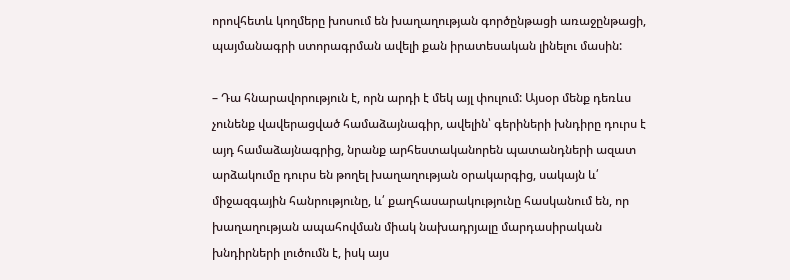որովհետև կողմերը խոսում են խաղաղության գործընթացի առաջընթացի, պայմանագրի ստորագրման ավելի քան իրատեսական լինելու մասին:

– Դա հնարավորություն է, որն արդի է մեկ այլ փուլում: Այսօր մենք դեռևս չունենք վավերացված համաձայնագիր, ավելին՝ գերիների խնդիրը դուրս է այդ համաձայնագրից, նրանք արհեստականորեն պատանդների ազատ արձակումը դուրս են թողել խաղաղության օրակարգից, սակայն և՛ միջազգային հանրությունը, և՛ քաղհասարակությունը հասկանում են, որ խաղաղության ապահովման միակ նախադրյալը մարդասիրական խնդիրների լուծումն է, իսկ այս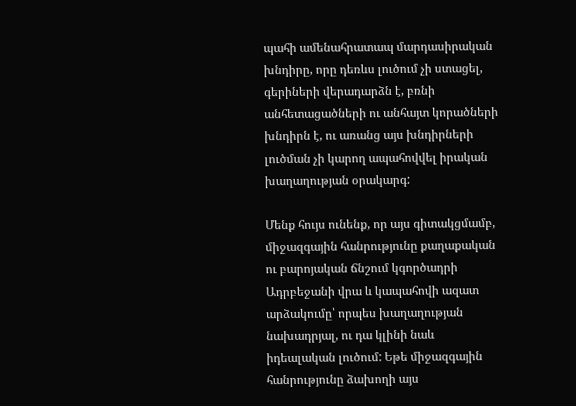պահի ամենահրատապ մարդասիրական խնդիրը, որը դեռևս լուծում չի ստացել, գերիների վերադարձն է, բռնի անհետացածների ու անհայտ կորածների խնդիրն է, ու առանց այս խնդիրների լուծման չի կարող ապահովվել իրական խաղաղության օրակարգ:

Մենք հույս ունենք, որ այս գիտակցմամբ, միջազգային հանրությունը քաղաքական ու բարոյական ճնշում կգործադրի Ադրբեջանի վրա և կապահովի ազատ արձակումը՝ որպես խաղաղության նախադրյալ, ու դա կլինի նաև իդեալական լուծում: Եթե միջազգային հանրությունը ձախողի այս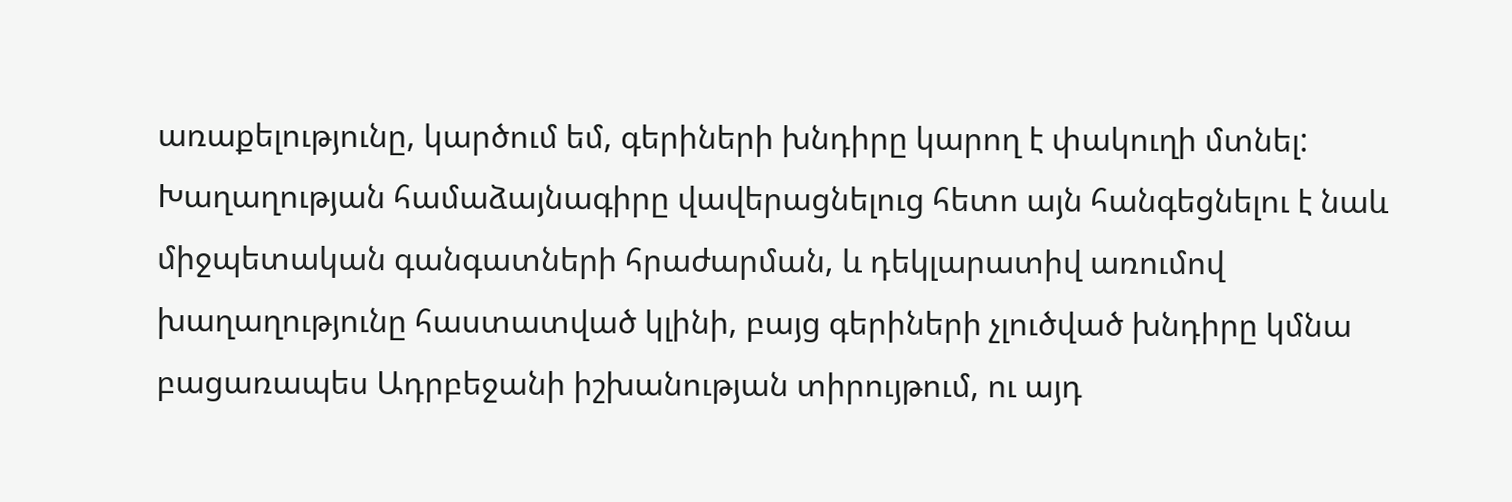առաքելությունը, կարծում եմ, գերիների խնդիրը կարող է փակուղի մտնել: Խաղաղության համաձայնագիրը վավերացնելուց հետո այն հանգեցնելու է նաև միջպետական գանգատների հրաժարման, և դեկլարատիվ առումով խաղաղությունը հաստատված կլինի, բայց գերիների չլուծված խնդիրը կմնա բացառապես Ադրբեջանի իշխանության տիրույթում, ու այդ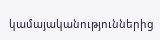կամայականություններից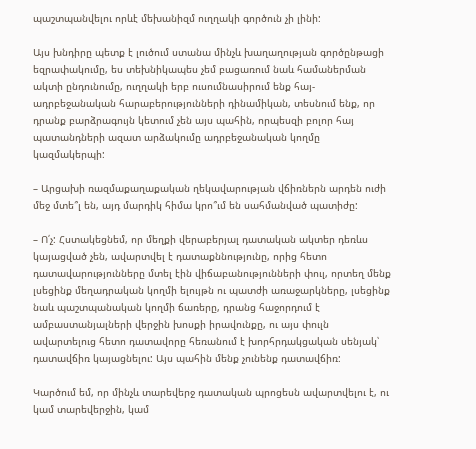պաշտպանվելու որևէ մեխանիզմ ուղղակի գործուն չի լինի:

Այս խնդիրը պետք է լուծում ստանա մինչև խաղաղության գործընթացի եզրափակումը, ես տեխնիկապես չեմ բացառում նաև համաներման ակտի ընդունումը, ուղղակի երբ ուսումնասիրում ենք հայ-ադրբեջանական հարաբերությունների դինամիկան, տեսնում ենք, որ դրանք բարձրագույն կետում չեն այս պահին, որպեսզի բոլոր հայ պատանդների ազատ արձակումը ադրբեջանական կողմը կազմակերպի:

– Արցախի ռազմաքաղաքական ղեկավարության վճիռներն արդեն ուժի մեջ մտե՞լ են, այդ մարդիկ հիմա կրո՞ւմ են սահմանված պատիժը:

– Ո՛չ: Հստակեցնեմ, որ մեղքի վերաբերյալ դատական ակտեր դեռևս կայացված չեն, ավարտվել է դատաքննությունը, որից հետո դատավարությունները մտել էին վիճաբանությունների փուլ, որտեղ մենք լսեցինք մեղադրական կողմի ելույթն ու պատժի առաջարկները, լսեցինք նաև պաշտպանական կողմի ճառերը, դրանց հաջորդում է ամբաստանյալների վերջին խոսքի իրավունքը, ու այս փուլն ավարտելուց հետո դատավորը հեռանում է խորհրդակցական սենյակ՝ դատավճիռ կայացնելու: Այս պահին մենք չունենք դատավճիռ:

Կարծում եմ, որ մինչև տարեվերջ դատական պրոցեսն ավարտվելու է, ու կամ տարեվերջին, կամ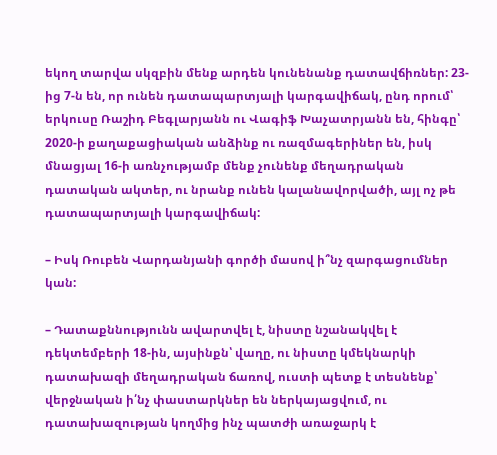եկող տարվա սկզբին մենք արդեն կունենանք դատավճիռներ: 23-ից 7-ն են, որ ունեն դատապարտյալի կարգավիճակ, ընդ որում՝ երկուսը Ռաշիդ Բեգլարյանն ու Վագիֆ Խաչատրյանն են, հինգը՝ 2020-ի քաղաքացիական անձինք ու ռազմագերիներ են, իսկ մնացյալ 16-ի առնչությամբ մենք չունենք մեղադրական դատական ակտեր, ու նրանք ունեն կալանավորվածի, այլ ոչ թե դատապարտյալի կարգավիճակ:

– Իսկ Ռուբեն Վարդանյանի գործի մասով ի՞նչ զարգացումներ կան:

– Դատաքննությունն ավարտվել է, նիստը նշանակվել է դեկտեմբերի 18-ին, այսինքն՝ վաղը, ու նիստը կմեկնարկի դատախազի մեղադրական ճառով, ուստի պետք է տեսնենք՝ վերջնական ի՛նչ փաստարկներ են ներկայացվում, ու դատախազության կողմից ինչ պատժի առաջարկ է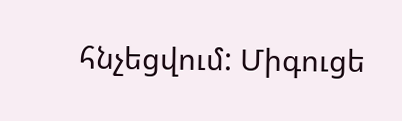հնչեցվում: Միգուցե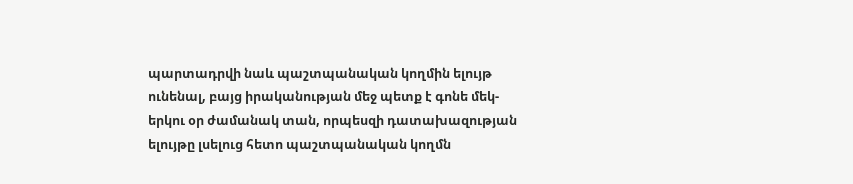պարտադրվի նաև պաշտպանական կողմին ելույթ ունենալ, բայց իրականության մեջ պետք է գոնե մեկ-երկու օր ժամանակ տան, որպեսզի դատախազության ելույթը լսելուց հետո պաշտպանական կողմն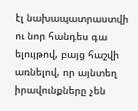էլ նախապատրաստվի ու նոր հանդես գա ելույթով, բայց հաշվի առնելով, որ այնտեղ իրավունքները չեն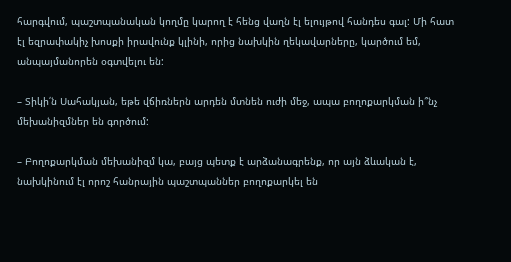հարգվում, պաշտպանական կողմը կարող է հենց վաղն էլ ելույթով հանդես գալ: Մի հատ էլ եզրափակիչ խոսքի իրավունք կլինի, որից նախկին ղեկավարները, կարծում եմ, անպայմանորեն օգտվելու են:

– Տիկի՛ն Սահակյան, եթե վճիռներն արդեն մտնեն ուժի մեջ, ապա բողոքարկման ի՞նչ մեխանիզմներ են գործում:

– Բողոքարկման մեխանիզմ կա, բայց պետք է արձանագրենք, որ այն ձևական է, նախկինում էլ որոշ հանրային պաշտպաններ բողոքարկել են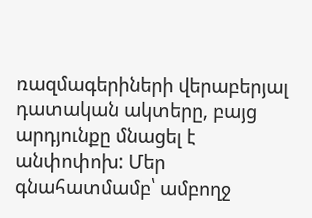ռազմագերիների վերաբերյալ դատական ակտերը, բայց արդյունքը մնացել է անփոփոխ: Մեր գնահատմամբ՝ ամբողջ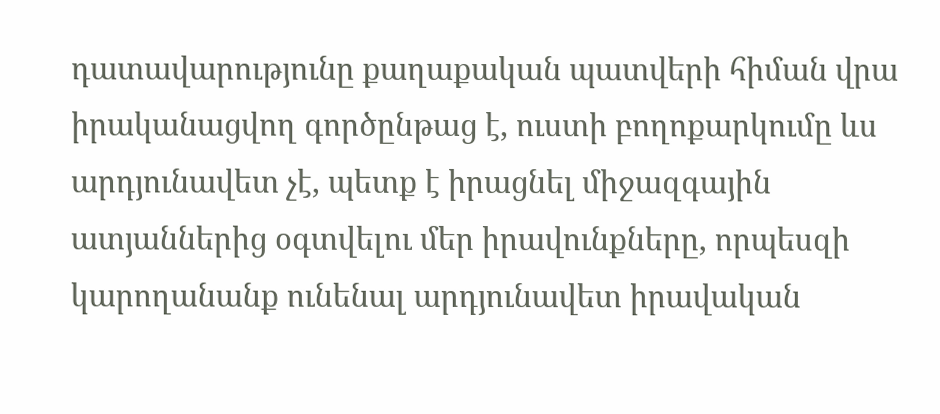դատավարությունը քաղաքական պատվերի հիման վրա իրականացվող գործընթաց է, ուստի բողոքարկումը ևս արդյունավետ չէ, պետք է իրացնել միջազգային ատյաններից օգտվելու մեր իրավունքները, որպեսզի կարողանանք ունենալ արդյունավետ իրավական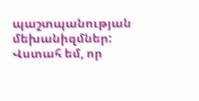պաշտպանության մեխանիզմներ: Վստահ եմ, որ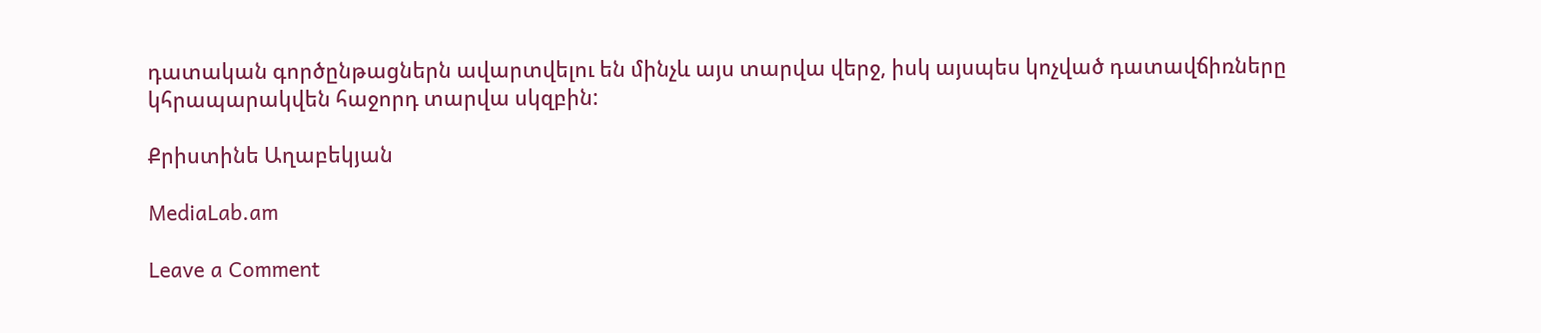դատական գործընթացներն ավարտվելու են մինչև այս տարվա վերջ, իսկ այսպես կոչված դատավճիռները կհրապարակվեն հաջորդ տարվա սկզբին:

Քրիստինե Աղաբեկյան

MediaLab.am

Leave a Comment